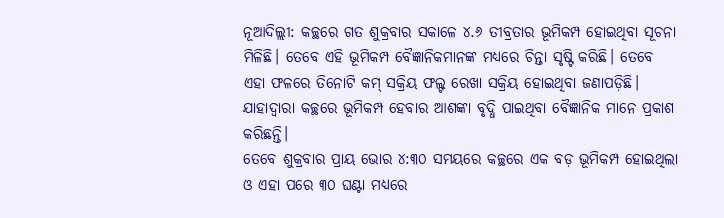ନୂଆଦିଲ୍ଲୀ: କଚ୍ଛରେ ଗତ ଶୁକ୍ରବାର ସକାଳେ ୪.୬ ତୀବ୍ରତାର ଭୂମିକମ୍ପ ହୋଇଥିବା ସୂଚନା ମିଳିଛି। ତେବେ ଏହି ଭୂମିକମ୍ପ ବୈଜ୍ଞାନିକମାନଙ୍କ ମଧ୍ୟରେ ଚିନ୍ତା ସୃଷ୍ଟି କରିଛି। ତେବେ ଏହା ଫଳରେ ତିନୋଟି କମ୍ ସକ୍ରିୟ ଫଲ୍ଟ ରେଖା ସକ୍ରିୟ ହୋଇଥିବା ଜଣାପଡ଼ିଛି। ଯାହାଦ୍ଵାରା କଚ୍ଛରେ ଭୂମିକମ୍ପ ହେବାର ଆଶଙ୍କା ବୃଦ୍ଧି ପାଇଥିବା ବୈଜ୍ଞାନିକ ମାନେ ପ୍ରକାଶ କରିଛନ୍ତି।
ତେବେ ଶୁକ୍ରବାର ପ୍ରାୟ ଭୋର ୪:୩୦ ସମୟରେ କଚ୍ଛରେ ଏକ ବଡ଼ ଭୂମିକମ୍ପ ହୋଇଥିଲା ଓ ଏହା ପରେ ୩୦ ଘଣ୍ଟା ମଧ୍ୟରେ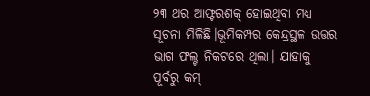୨୩ ଥର ଆଫ୍ଟରଶକ୍ ହୋଇଥିବା ମଧ୍ୟ ସୂଚନା ମିଳିଛି।ଭୂମିକମ୍ପର କେନ୍ଦ୍ରସ୍ଥଳ ଉତ୍ତର ଭାଗ ଫଲ୍ଟ ନିକଟରେ ଥିଲା। ଯାହାକୁ ପୂର୍ବରୁ କମ୍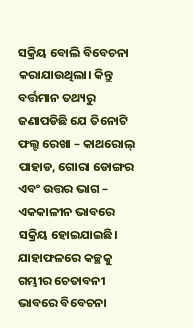ସକ୍ରିୟ ବୋଲି ବିବେଚନା କରାଯାଉଥିଲା। କିନ୍ତୁ ବର୍ତ୍ତମାନ ତଥ୍ୟରୁ ଜଣାପଡିଛି ଯେ ତିନୋଟି ଫଲ୍ଟ ରେଖା – କାଥରୋଲ୍ ପାହାଡ, ଗୋରା ଡୋଙ୍ଗର ଏବଂ ଉତ୍ତର ଭାଗ – ଏକକାଳୀନ ଭାବରେ ସକ୍ରିୟ ହୋଇଯାଇଛି। ଯାହାଫଳରେ କଚ୍ଛକୁ ଗମ୍ଭୀର ଚେତାବନୀ ଭାବରେ ବିବେଚନା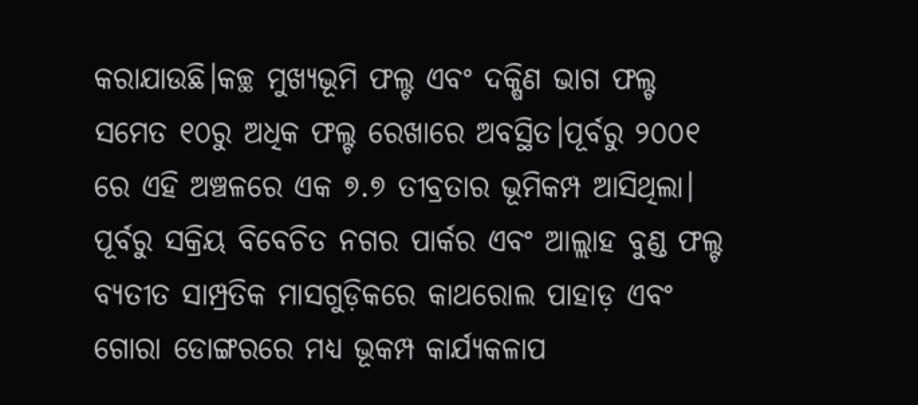କରାଯାଉଛି।କଚ୍ଛ ମୁଖ୍ୟଭୂମି ଫଲ୍ଟ ଏବଂ ଦକ୍ଷିଣ ଭାଗ ଫଲ୍ଟ ସମେତ ୧୦ରୁ ଅଧିକ ଫଲ୍ଟ ରେଖାରେ ଅବସ୍ଥିତ।ପୂର୍ବରୁ ୨୦୦୧ ରେ ଏହି ଅଞ୍ଚଳରେ ଏକ ୭.୭ ତୀବ୍ରତାର ଭୂମିକମ୍ପ ଆସିଥିଲା।
ପୂର୍ବରୁ ସକ୍ରିୟ ବିବେଚିତ ନଗର ପାର୍କର ଏବଂ ଆଲ୍ଲାହ ବୁଣ୍ଡ ଫଲ୍ଟ ବ୍ୟତୀତ ସାମ୍ପ୍ରତିକ ମାସଗୁଡ଼ିକରେ କାଥରୋଲ ପାହାଡ଼ ଏବଂ ଗୋରା ଡୋଙ୍ଗରରେ ମଧ୍ୟ ଭୂକମ୍ପ କାର୍ଯ୍ୟକଳାପ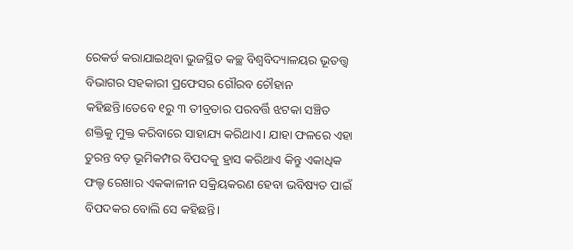ରେକର୍ଡ କରାଯାଇଥିବା ଭୁଜସ୍ଥିତ କଚ୍ଛ ବିଶ୍ୱବିଦ୍ୟାଳୟର ଭୂତତ୍ତ୍ୱ ବିଭାଗର ସହକାରୀ ପ୍ରଫେସର ଗୌରବ ଚୌହାନ କହିଛନ୍ତି।ତେବେ ୧ରୁ ୩ ତୀବ୍ରତାର ପରବର୍ତ୍ତି ଝଟକା ସଞ୍ଚିତ ଶକ୍ତିକୁ ମୁକ୍ତ କରିବାରେ ସାହାଯ୍ୟ କରିଥାଏ। ଯାହା ଫଳରେ ଏହା ତୁରନ୍ତ ବଡ଼ ଭୂମିକମ୍ପର ବିପଦକୁ ହ୍ରାସ କରିଥାଏ କିନ୍ତୁ ଏକାଧିକ ଫଲ୍ଟ ରେଖାର ଏକକାଳୀନ ସକ୍ରିୟକରଣ ହେବା ଭବିଷ୍ୟତ ପାଇଁ ବିପଦକର ବୋଲି ସେ କହିଛନ୍ତି।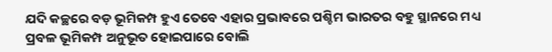ଯଦି କଚ୍ଛରେ ବଡ଼ ଭୂମିକମ୍ପ ହୁଏ ତେବେ ଏହାର ପ୍ରଭାବରେ ପଶ୍ଚିମ ଭାରତର ବହୁ ସ୍ଥାନରେ ମଧ୍ୟ ପ୍ରବଳ ଭୂମିକମ୍ପ ଅନୁଭୂତ ହୋଇପାରେ ବୋଲି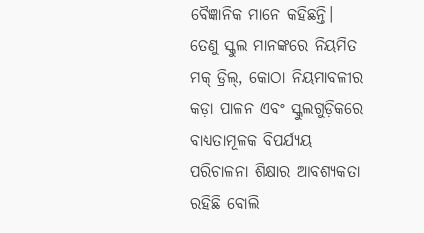ବୈଜ୍ଞାନିକ ମାନେ କହିଛନ୍ତି। ତେଣୁ ସ୍କୁଲ ମାନଙ୍କରେ ନିୟମିତ ମକ୍ ଡ୍ରିଲ୍, କୋଠା ନିୟମାବଳୀର କଡ଼ା ପାଳନ ଏବଂ ସ୍କୁଲଗୁଡ଼ିକରେ ବାଧ୍ୟତାମୂଳକ ବିପର୍ଯ୍ୟୟ ପରିଚାଳନା ଶିକ୍ଷାର ଆବଶ୍ୟକତା ରହିଛି ବୋଲି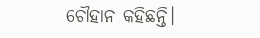ଚୌହାନ କହିଛନ୍ତି।